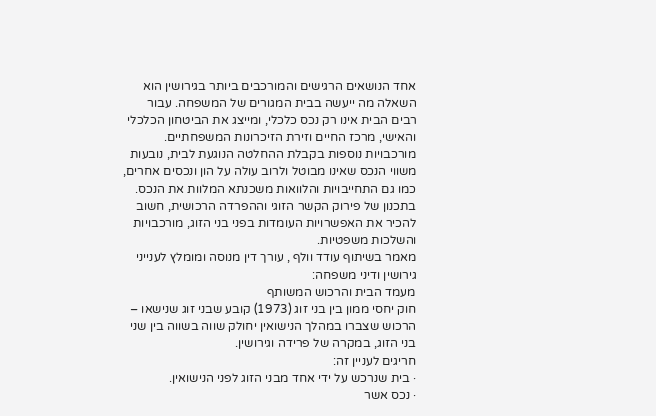אחד הנושאים הרגישים והמורכבים ביותר בגירושין הוא השאלה מה ייעשה בבית המגורים של המשפחה. עבור רבים הבית אינו רק נכס כלכלי, ומייצג את הביטחון הכלכלי והאישי, מרכז החיים וזירת הזיכרונות המשפחתיים.
מורכבויות נוספות בקבלת ההחלטה הנוגעת לבית, נובעות משווי הנכס שאינו מבוטל ולרוב עולה על הון ונכסים אחרים, כמו גם התחייבויות והלוואות משכנתא המלוות את הנכס.
בתכנון של פירוק הקשר הזוגי וההפרדה הרכושית, חשוב להכיר את האפשרויות העומדות בפני בני הזוג, מורכבויות והשלכות משפטיות.
מאמר בשיתוף עודד וולף , עורך דין מנוסה ומומלץ לענייני גירושין ודיני משפחה:
מעמד הבית והרכוש המשותף
חוק יחסי ממון בין בני זוג (1973) קובע שבני זוג שנישאו – הרכוש שצברו במהלך הנישואין יחולק שווה בשווה בין שני בני הזוג, במקרה של פרידה וגירושין.
חריגים לעניין זה:
· בית שנרכש על ידי אחד מבני הזוג לפני הנישואין.
· נכס אשר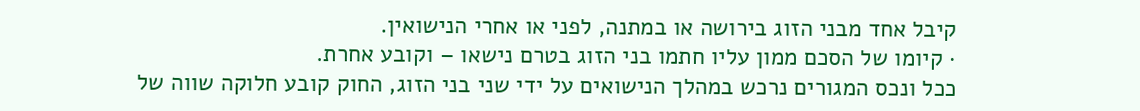קיבל אחד מבני הזוג בירושה או במתנה, לפני או אחרי הנישואין.
· קיומו של הסכם ממון עליו חתמו בני הזוג בטרם נישאו – וקובע אחרת.
ככל ונכס המגורים נרכש במהלך הנישואים על ידי שני בני הזוג, החוק קובע חלוקה שווה של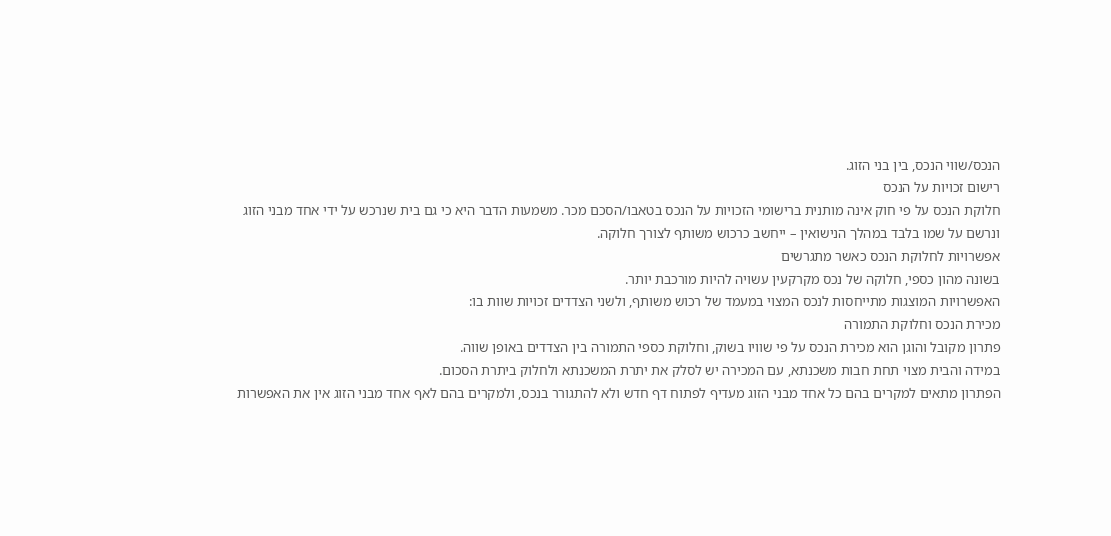הנכס/שווי הנכס, בין בני הזוג.
רישום זכויות על הנכס
חלוקת הנכס על פי חוק אינה מותנית ברישומי הזכויות על הנכס בטאבו/הסכם מכר. משמעות הדבר היא כי גם בית שנרכש על ידי אחד מבני הזוג ונרשם על שמו בלבד במהלך הנישואין – ייחשב כרכוש משותף לצורך חלוקה.
אפשרויות לחלוקת הנכס כאשר מתגרשים
בשונה מהון כספי, חלוקה של נכס מקרקעין עשויה להיות מורכבת יותר.
האפשרויות המוצגות מתייחסות לנכס המצוי במעמד של רכוש משותף, ולשני הצדדים זכויות שוות בו:
מכירת הנכס וחלוקת התמורה
פתרון מקובל והוגן הוא מכירת הנכס על פי שוויו בשוק, וחלוקת כספי התמורה בין הצדדים באופן שווה.
במידה והבית מצוי תחת חבות משכנתא, עם המכירה יש לסלק את יתרת המשכנתא ולחלוק ביתרת הסכום.
הפתרון מתאים למקרים בהם כל אחד מבני הזוג מעדיף לפתוח דף חדש ולא להתגורר בנכס, ולמקרים בהם לאף אחד מבני הזוג אין את האפשרות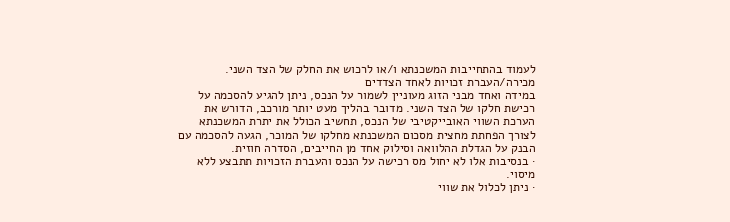לעמוד בהתחייבות המשכנתא ו/או לרכוש את החלק של הצד השני.
מכירה/העברת זכויות לאחד הצדדים
במידה ואחד מבני הזוג מעוניין לשמור על הנכס, ניתן להגיע להסכמה על רכישת חלקו של הצד השני. מדובר בהליך מעט יותר מורכב, הדורש את הערכת השווי האובייקטיבי של הנכס, תחשיב הכולל את יתרת המשכנתא לצורך הפחתת מחצית מסכום המשכנתא מחלקו של המוכר, הגעה להסכמה עם הבנק על הגדלת ההלוואה וסילוק אחד מן החייבים, הסדרה חוזית.
· בנסיבות אלו לא יחול מס רכישה על הנכס והעברת הזכויות תתבצע ללא מיסוי.
· ניתן לכלול את שווי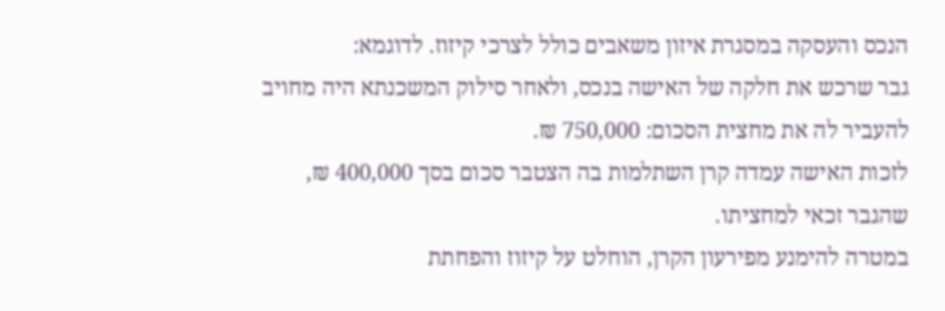הנכס והעסקה במסגרת איזון משאבים כולל לצרכי קיזוז. לדוגמא:
גבר שרכש את חלקה של האישה בנכס, ולאחר סילוק המשכנתא היה מחויב להעביר לה את מחצית הסכום: 750,000 ₪.
לזכות האישה עמדה קרן השתלמות בה הצטבר סכום בסך 400,000 ₪, שהגבר זכאי למחציתו.
במטרה להימנע מפירעון הקרן, הוחלט על קיזוז והפחתת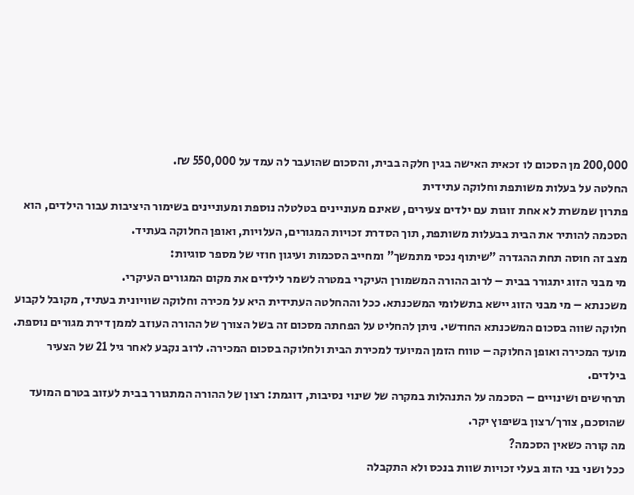200,000 מן הסכום לו זכאית האישה בגין חלקה בבית, והסכום שהועבר לה עמד על 550,000 ₪.
החלטה על בעלות משותפת וחלוקה עתידית
פתרון שמשרת לא אחת זוגות עם ילדים צעירים, שאינם מעוניינים בטלטלה נוספת ומעוניינים בשימור היציבות עבור הילדים, הוא הסכמה להותיר את הבית בבעלות משותפת, תוך הסדרת זכויות המגורים, העלויות, ואופן החלוקה בעתיד.
מצב זה חוסה תחת ההגדרה "שיתוף נכסי מתמשך" ומחייב הסכמות ועיגון חוזי של מספר סוגיות:
מי מבני הזוג יתגורר בבית – לרוב ההורה המשמורן העיקרי במטרה לשמר לילדים את מקום המגורים העיקרי.
משכנתא – מי מבני הזוג יישא בתשלומי המשכנתא. ככל וההחלטה העתידית היא על מכירה וחלוקה שוויונית בעתיד, מקובל לקבוע חלוקה שווה בסכום המשכנתא החודשי. ניתן להחליט על הפחתה מסכום זה בשל הצורך של ההורה העוזב לממן דירת מגורים נוספת.
מועד המכירה ואופן החלוקה – טווח הזמן המיועד למכירת הבית ולחלוקה בסכום המכירה. לרוב נקבע לאחר גיל 21 של הצעיר בילדים.
תרחישים ושינויים – הסכמה על התנהלות במקרה של שינוי נסיבות, דוגמת: רצון של ההורה המתגורר בבית לעזוב בטרם המועד שהוסכם, צורך/רצון בשיפוץ יקר.
מה קורה כשאין הסכמה?
ככל ושני בני הזוג בעלי זכויות שוות בנכס ולא התקבלה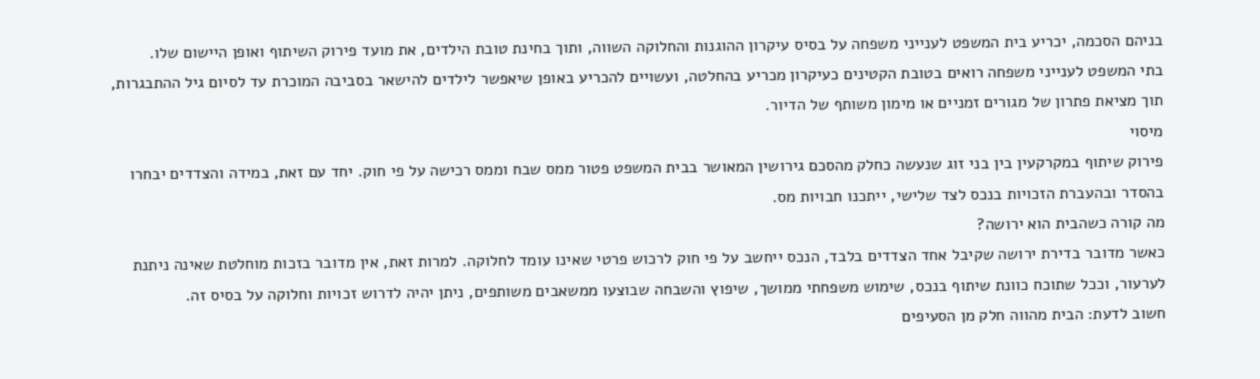בניהם הסכמה, יכריע בית המשפט לענייני משפחה על בסיס עיקרון ההוגנות והחלוקה השווה, ותוך בחינת טובת הילדים, את מועד פירוק השיתוף ואופן היישום שלו.
בתי המשפט לענייני משפחה רואים בטובת הקטינים כעיקרון מכריע בהחלטה, ועשויים להכריע באופן שיאפשר לילדים להישאר בסביבה המוכרת עד לסיום גיל ההתבגרות, תוך מציאת פתרון של מגורים זמניים או מימון משותף של הדיור.
מיסוי
פירוק שיתוף במקרקעין בין בני זוג שנעשה כחלק מהסכם גירושין המאושר בבית המשפט פטור ממס שבח וממס רכישה על פי חוק. יחד עם זאת, במידה והצדדים יבחרו בהסדר ובהעברת הזכויות בנכס לצד שלישי, ייתכנו חבויות מס.
מה קורה כשהבית הוא ירושה?
כאשר מדובר בדירת ירושה שקיבל אחד הצדדים בלבד, הנכס ייחשב על פי חוק לרכוש פרטי שאינו עומד לחלוקה. למרות זאת, אין מדובר בזכות מוחלטת שאינה ניתנת לערעור, וככל שתוכח כוונת שיתוף בנכס, שימוש משפחתי ממושך, שיפוץ והשבחה שבוצעו ממשאבים משותפים, ניתן יהיה לדרוש זכויות וחלוקה על בסיס זה.
חשוב לדעת: הבית מהווה חלק מן הסעיפים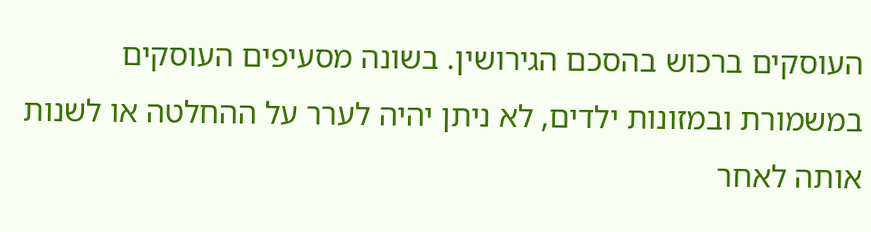העוסקים ברכוש בהסכם הגירושין. בשונה מסעיפים העוסקים במשמורת ובמזונות ילדים, לא ניתן יהיה לערר על ההחלטה או לשנות אותה לאחר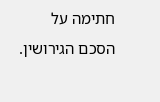חתימה על הסכם הגירושין.